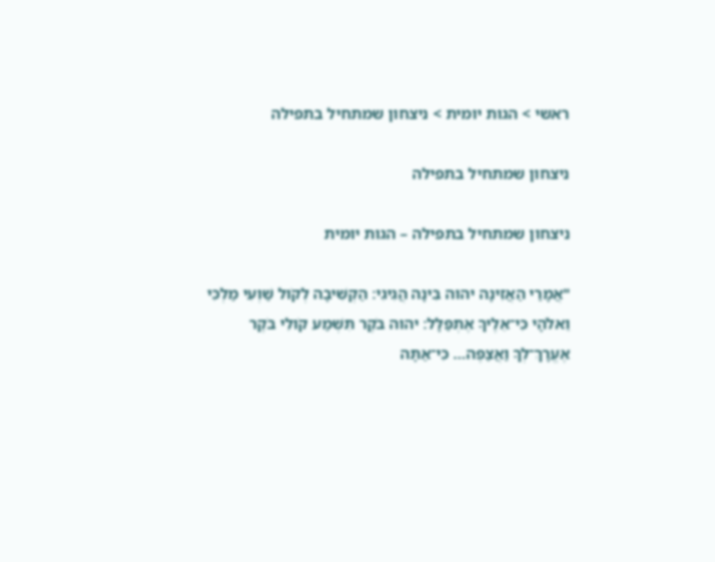ראשי > הגות יומית > ניצחון שמתחיל בתפילה

ניצחון שמתחיל בתפילה

ניצחון שמתחיל בתפילה – הגות יומית

"אֲמָרַי הַאֲזִינָה יהוה בִּינָה הֲגִיגִי׃ הַקְשִׁיבָה לְקֹול שַׁוְעִי מַלְכִּי וֵאלֹהָי כִּי־אֵלֶיךָ אֶתְפַּלָּל׃ יהוה בֹּקֶר תִּשְׁמַע קֹולִי בֹּקֶר אֶעֱרָךְ־לְךָ וַאֲצַפֶּה… כִּי־אַתָּה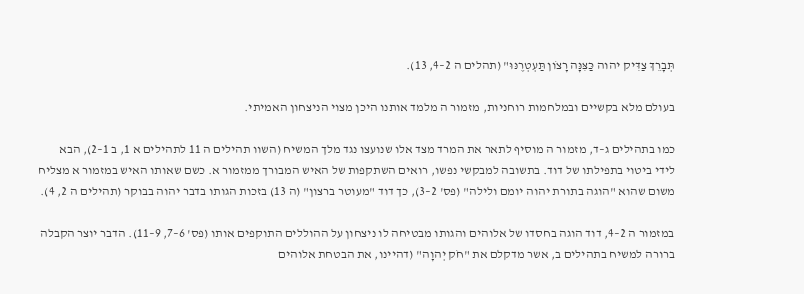תְּבָרֵךְ צַדִּיק יהוה כַּצִּנָּה רָצֹון תַּעְטְרֶנּוּ" (תהלים ה 2–4, 13).

בעולם מלא בקשיים ובמלחמות רוחניות, מזמור ה מלמד אותנו היכן מצוי הניצחון האמיתי.

כמו בתהילים ג–ד, מזמור ה מוסיף לתאר את המרד מצד אלו שנועצו נגד מלך המשיח (השוו תהילים ה 11 לתהילים א 1, ב 1–2), הבא לידי ביטוי בתפילתו של דוד. בתשובה למבקשי נפשו, רואים השתקפות של האיש המבורך ממזמור א. כשם שאותו האיש במזמור א מצליח משום שהוא "הוגה בתורת יהוה יומם ולילה" (פס' 2–3), כך דוד "מעוטר ברצון" (ה 13) בזכות הגותו בדבר יהוה בבוקר (תהילים ה 2, 4).

במזמור ה 2–4, דוד הוגה בחסדו של אלוהים והגותו מבטיחה לו ניצחון על ההוללים התוקפים אותו (פס' 6–7, 9–11). הדבר יוצר הקבלה ברורה למשיח בתהילים ב, אשר מדקלם את "חֹק יְהוָה" (דהיינו, את הבטחת אלוהים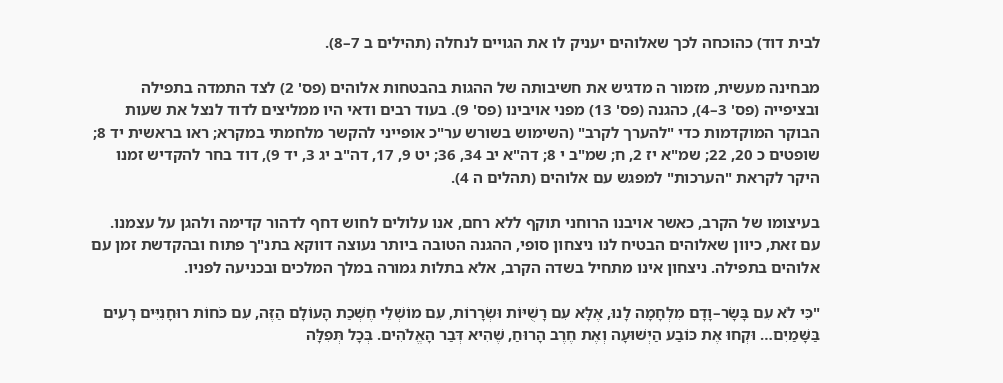לבית דוד) כהוכחה לכך שאלוהים יעניק לו את הגויים לנחלה (תהילים ב 7–8).

מבחינה מעשית, מזמור ה מדגיש את חשיבותה של ההגות בהבטחות אלוהים (פס' 2) לצד התמדה בתפילה ובציפייה (פס' 3–4), כהגנה (פס' 13) מפני אויבינו (פס' 9). בעוד רבים ודאי היו ממליצים לדוד לנצל את שעות הבוקר המוקדמות כדי "להערך לקרב" (השימוש בשורש ער"כ אופייני להקשר מלחמתי במקרא; ראו בראשית יד 8; שופטים כ 20, 22; שמ"א יז 2, ח; שמ"ב י 8; דה"א יב 34, 36; יט 9, 17, דה"ב יג 3, יד 9), דוד בחר להקדיש זמנו היקר לקראת "הערכות" למפגש עם אלוהים (תהלים ה 4).

בעיצומו של הקרב, כאשר אויבנו הרוחני תוקף ללא רחם, אנו עלולים לחוש דחף לדהור קדימה ולהגן על עצמנו. עם זאת, כיוון שאלוהים הבטיח לנו ניצחון סופי, ההגנה הטובה ביותר נעוצה דווקא בתנ"ך פתוח ובהקדשת זמן עם אלוהים בתפילה. ניצחון אינו מתחיל בשדה הקרב, אלא בתלות גמורה במלך המלכים ובכניעה לפניו.

"כִּי לֹא עִם בָּשָׂר–וָדָם מִלְחָמָה לָנוּ, אֶלָּא עִם רָשֻׁיּוֹת וּשְׂרָרוֹת, עִם מוֹשְׁלֵי חֶשְׁכַת הָעוֹלָם הַזֶּה, עִם כֹּחוֹת רוּחָנִיִּים רָעִים בַּשָּׁמַיִם… וּקְחוּ אֶת כּוֹבַע הַיְשׁוּעָה וְאֶת חֶרֶב הָרוּחַ, שֶׁהִיא דְּבַר הָאֱלֹהִים. בְּכָל תְּפִלָּה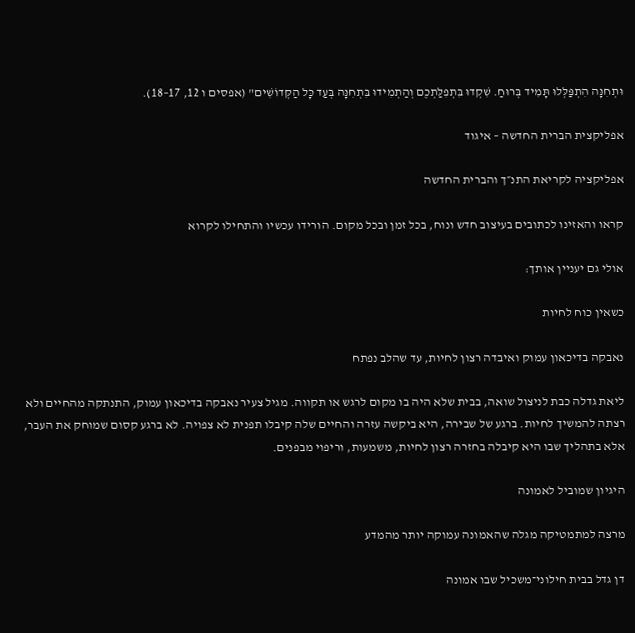וּתְחִנָּה הִתְפַּלְּלוּ תָּמִיד בְּרוּחַ. שִׁקְדוּ בִּתְפִלַּתְכֶם וְהַתְמִידוּ בִּתְחִנָּה בְּעַד כָּל הַקְּדוֹשִׁים" (אפסים ו 12, 17–18).

אפליקצית הברית החדשה – איגוד

אפליקציה לקריאת התנ״ך והברית החדשה

קראו והאזינו לכתובים בעיצוב חדש ונוח, בכל זמן ובכל מקום. הורידו עכשיו והתחילו לקרוא

אולי גם יעניין אותך:

כשאין כוח לחיות

נאבקה בדיכאון עמוק ואיבדה רצון לחיות, עד שהלב נפתח

ליאת גדלה כבת לניצול שואה, בבית שלא היה בו מקום לרגש או תקווה. מגיל צעיר נאבקה בדיכאון עמוק, התנתקה מהחיים ולא רצתה להמשיך לחיות. ברגע של שבירה, היא ביקשה עזרה והחיים שלה קיבלו תפנית לא צפויה. לא ברגע קסום שמוחק את העבר, אלא בתהליך שבו היא קיבלה בחזרה רצון לחיות, משמעות, וריפוי מבפנים.

היגיון שמוביל לאמונה

מרצה למתמטיקה מגלה שהאמונה עמוקה יותר מהמדע

דן גדל בבית חילוני־משכיל שבו אמונה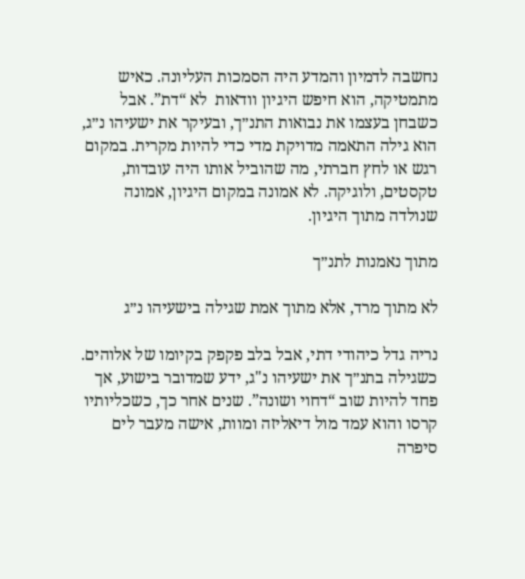נחשבה לדמיון והמדע היה הסמכות העליונה. כאיש מתמטיקה, הוא חיפש היגיון וודאות  לא “דת”. אבל כשבחן בעצמו את נבואות התנ״ך, ובעיקר את ישעיהו נ״ג, הוא גילה התאמה מדויקת מדי כדי להיות מקרית. במקום רגש או לחץ חברתי, מה שהוביל אותו היה עובדות, טקסטים, ולוגיקה. לא אמונה במקום היגיון, אמונה שנולדה מתוך היגיון.

מתוך נאמנות לתנ״ך

לא מתוך מרד, אלא מתוך אמת שגילה בישעיהו נ״ג

נריה גדל כיהודי דתי, אבל בלב פקפק בקיומו של אלוהים. כשגילה בתנ״ך את ישעיהו נ"ג, ידע שמדובר בישוע, אך פחד להיות שוב “דחוי ושונה”. שנים אחר כך, כשכליותיו קרסו והוא עמד מול דיאליזה ומוות, אישה מעבר לים סיפרה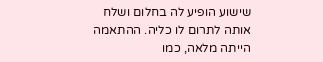שישוע הופיע לה בחלום ושלח אותה לתרום לו כליה. ההתאמה הייתה מלאה, כמו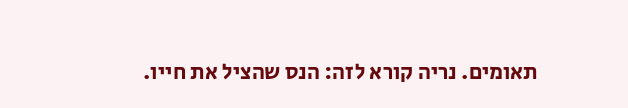תאומים. נריה קורא לזה: הנס שהציל את חייו.